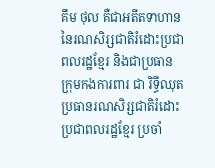គឹម ថុល គឺជាអតីតទាហាននៃរណសិរ្សជាតិរំដោះប្រជាពលរដ្ឋខ្មែរ និងជាប្រធានក្រុមកងការពារ ជា រិទ្ធីឈុត ប្រធានរណសិរ្សជាតិរំដោះប្រជាពលរដ្ឋខ្មែរ ប្រចាំ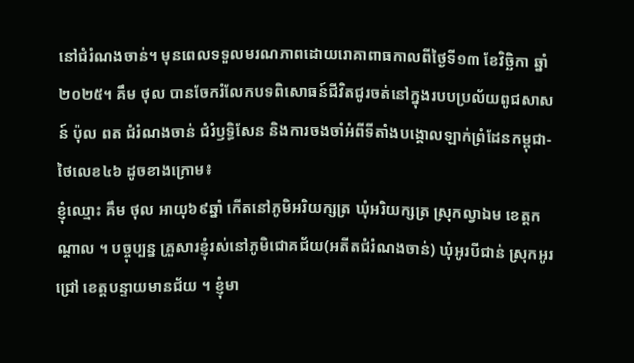នៅជំរំណងចាន់។ មុនពេលទទួលមរណភាពដោយរោគាពាធកាលពីថ្ងៃទី១៣ ខែវិច្ឆិកា ឆ្នាំ២០២៥។ គឹម ថុល បានចែករំលែកបទពិសោធន៍ជីវិតជូរចត់នៅក្នុងរបបប្រល័យពូជសាសន៍ ប៉ុល ពត ជំរំណងចាន់ ជំរំឫទ្ធិសែន និងការចងចាំអំពីទីតាំងបង្គោលឡាក់ព្រំដែនកម្ពុជា-ថៃលេខ៤៦ ដូចខាងក្រោម៖
ខ្ញុំឈ្មោះ គឹម ថុល អាយុ៦៩ឆ្នាំ កើតនៅភូមិអរិយក្សត្រ ឃុំអរិយក្សត្រ ស្រុកល្វាឯម ខេត្តកណ្តាល ។ បច្ចុប្បន្ន គ្រួសារខ្ញុំរស់នៅភូមិជោគជ័យ(អតីតជំរំណងចាន់) ឃុំអូរបីជាន់ ស្រុកអូរជ្រៅ ខេត្តបន្ទាយមានជ័យ ។ ខ្ញុំមា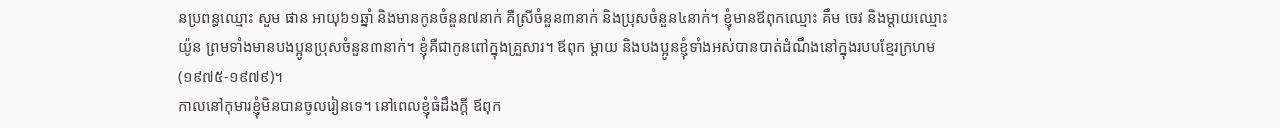នប្រពន្ធឈ្មោះ សួម ផាន អាយុ៦១ឆ្នាំ និងមានកូនចំនួន៧នាក់ គឺស្រីចំនួន៣នាក់ និងប្រុសចំនួន៤នាក់។ ខ្ញុំមានឪពុកឈ្មោះ គឹម ចេវ និងម្តាយឈ្មោះ យ៉ូន ព្រមទាំងមានបងប្អូនប្រុសចំនួន៣នាក់។ ខ្ញុំគឺជាកូនពៅក្នុងគ្រួសារ។ ឪពុក ម្តាយ និងបងប្អូនខ្ញុំទាំងអស់បានបាត់ដំណឹងនៅក្នុងរបបខ្មែរក្រហម (១៩៧៥-១៩៧៩)។
កាលនៅកុមារខ្ញុំមិនបានចូលរៀនទេ។ នៅពេលខ្ញុំធំដឹងក្តី ឪពុក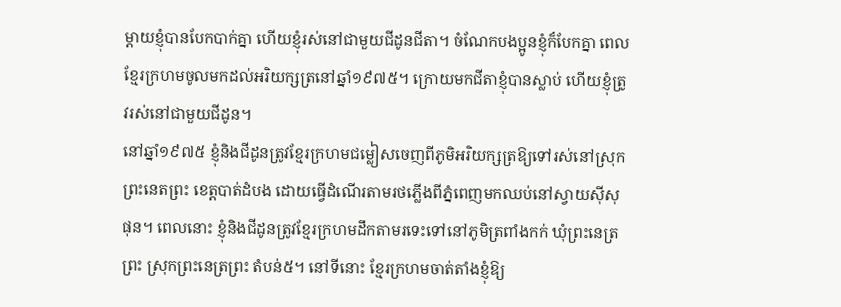ម្តាយខ្ញុំបានបែកបាក់គ្នា ហើយខ្ញុំរស់នៅជាមួយជីដូនជីតា។ ចំណែកបងប្អូនខ្ញុំក៏បែកគ្នា ពេលខ្មែរក្រហមចូលមកដល់អរិយក្សត្រនៅឆ្នាំ១៩៧៥។ ក្រោយមកជីតាខ្ញុំបានស្លាប់ ហើយខ្ញុំត្រូវរស់នៅជាមួយជីដូន។
នៅឆ្នាំ១៩៧៥ ខ្ញុំនិងជីដូនត្រូវខ្មែរក្រហមជម្លៀសចេញពីភូមិអរិយក្សត្រឱ្យទៅរស់នៅស្រុកព្រះនេតព្រះ ខេត្តបាត់ដំបង ដោយធ្វើដំណើរតាមរថភ្លើងពីភ្នំពេញមកឈប់នៅស្វាយស៊ីសុផុន។ ពេលនោះ ខ្ញុំនិងជីដូនត្រូវខ្មែរក្រហមដឹកតាមរទេះទៅនៅភូមិត្រពាំងកក់ ឃុំព្រះនេត្រព្រះ ស្រុកព្រះនេត្រព្រះ តំបន់៥។ នៅទីនោះ ខ្មែរក្រហមចាត់តាំងខ្ញុំឱ្យ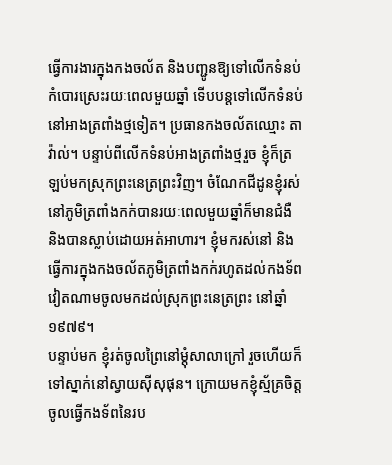ធ្វើការងារក្នុងកងចល័ត និងបញ្ជូនឱ្យទៅលើកទំនប់កំបោរស្រេះរយៈពេលមួយឆ្នាំ ទើបបន្តទៅលើកទំនប់នៅអាងត្រពាំងថ្មទៀត។ ប្រធានកងចល័តឈ្មោះ តាវ៉ាល់។ បន្ទាប់ពីលើកទំនប់អាងត្រពាំងថ្មរួច ខ្ញុំក៏ត្រឡប់មកស្រុកព្រះនេត្រព្រះវិញ។ ចំណែកជីដូនខ្ញុំរស់នៅភូមិត្រពាំងកក់បានរយៈពេលមួយឆ្នាំក៏មានជំងឺ និងបានស្លាប់ដោយអត់អាហារ។ ខ្ញុំមករស់នៅ និងធ្វើការក្នុងកងចល័តភូមិត្រពាំងកក់រហូតដល់កងទ័ពវៀតណាមចូលមកដល់ស្រុកព្រះនេត្រព្រះ នៅឆ្នាំ១៩៧៩។
បន្ទាប់មក ខ្ញុំរត់ចូលព្រៃនៅម្តុំសាលាក្រៅ រួចហើយក៏ទៅស្នាក់នៅស្វាយស៊ីសុផុន។ ក្រោយមកខ្ញុំស្ម័គ្រចិត្តចូលធ្វើកងទ័ពនៃរប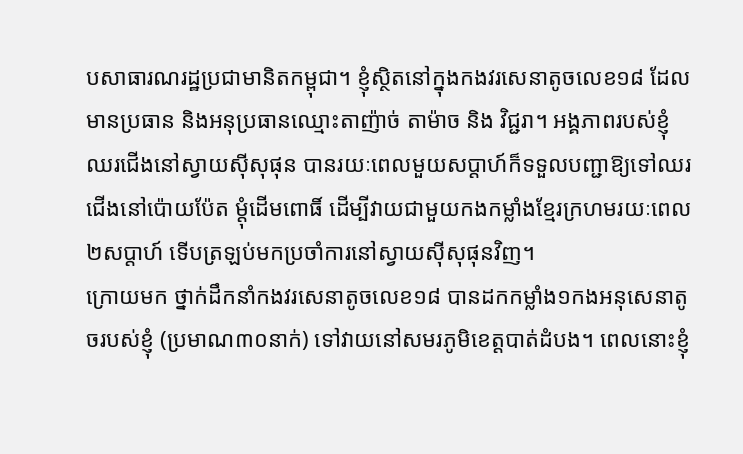បសាធារណរដ្ឋប្រជាមានិតកម្ពុជា។ ខ្ញុំស្ថិតនៅក្នុងកងវរសេនាតូចលេខ១៨ ដែលមានប្រធាន និងអនុប្រធានឈ្មោះតាញ៉ាច់ តាម៉ាច និង វិជ្ជរា។ អង្គភាពរបស់ខ្ញុំឈរជើងនៅស្វាយស៊ីសុផុន បានរយៈពេលមួយសប្តាហ៍ក៏ទទួលបញ្ជាឱ្យទៅឈរជើងនៅប៉ោយប៉ែត ម្តុំដើមពោធិ៍ ដើម្បីវាយជាមួយកងកម្លាំងខ្មែរក្រហមរយៈពេល២សប្តាហ៍ ទើបត្រឡប់មកប្រចាំការនៅស្វាយស៊ីសុផុនវិញ។
ក្រោយមក ថ្នាក់ដឹកនាំកងវរសេនាតូចលេខ១៨ បានដកកម្លាំង១កងអនុសេនាតូចរបស់ខ្ញុំ (ប្រមាណ៣០នាក់) ទៅវាយនៅសមរភូមិខេត្តបាត់ដំបង។ ពេលនោះខ្ញុំ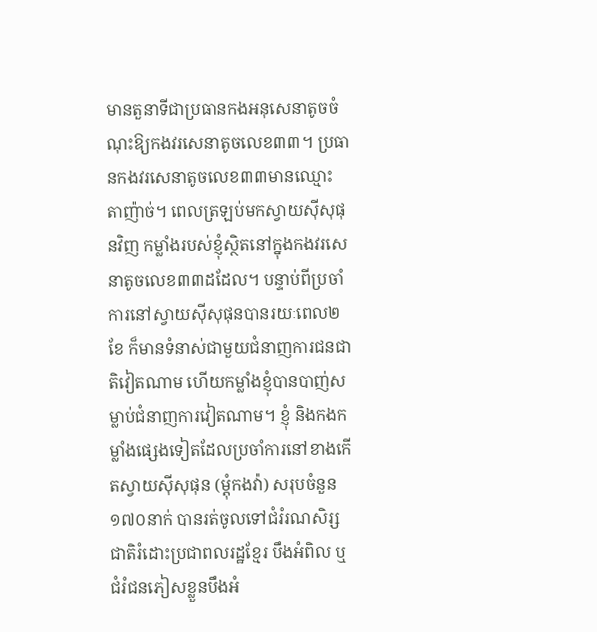មានតួនាទីជាប្រធានកងអនុសេនាតូចចំណុះឱ្យកងវរសេនាតូចលេខ៣៣។ ប្រធានកងវរសេនាតូចលេខ៣៣មានឈ្មោះ តាញ៉ាច់។ ពេលត្រឡប់មកស្វាយស៊ីសុផុនវិញ កម្លាំងរបស់ខ្ញុំស្ថិតនៅក្នុងកងវរសេនាតូចលេខ៣៣ដដែល។ បន្ទាប់ពីប្រចាំការនៅស្វាយស៊ីសុផុនបានរយៈពេល២ខែ ក៏មានទំនាស់ជាមួយជំនាញការជនជាតិវៀតណាម ហើយកម្លាំងខ្ញុំបានបាញ់សម្លាប់ជំនាញការវៀតណាម។ ខ្ញុំ និងកងកម្លាំងផ្សេងទៀតដែលប្រចាំការនៅខាងកើតស្វាយស៊ីសុផុន (ម្តុំកងវ៉ា) សរុបចំនួន១៧០នាក់ បានរត់ចូលទៅជំរំរណសិរ្សជាតិរំដោះប្រជាពលរដ្ឋខ្មែរ បឹងអំពិល ឬជំរំជនភៀសខ្លួនបឹងអំ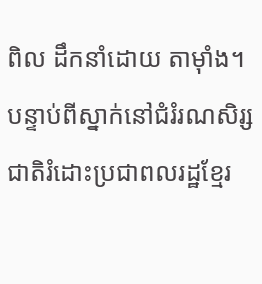ពិល ដឹកនាំដោយ តាម៉ាំង។
បន្ទាប់ពីស្នាក់នៅជំរំរណសិរ្សជាតិរំដោះប្រជាពលរដ្ឋខ្មែរ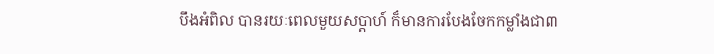បឹងអំពិល បានរយៈពេលមួយសប្តាហ៍ ក៏មានការបែងចែកកម្លាំងជា៣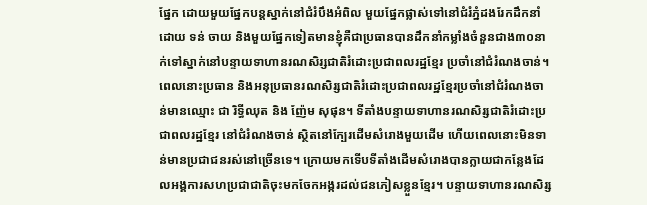ផ្នែក ដោយមួយផ្នែកបន្តស្នាក់នៅជំរំបឹងអំពិល មួយផ្នែកផ្លាស់ទៅនៅជំរំភ្នំដងរែកដឹកនាំដោយ ទន់ ចាយ និងមួយផ្នែកទៀតមានខ្ញុំគឺជាប្រធានបានដឹកនាំកម្លាំងចំនួនជាង៣០នាក់ទៅស្នាក់នៅបន្ទាយទាហានរណសិរ្សជាតិរំដោះប្រជាពលរដ្ឋខ្មែរ ប្រចាំនៅជំរំណងចាន់។ ពេលនោះប្រធាន និងអនុប្រធានរណសិរ្សជាតិរំដោះប្រជាពលរដ្ឋខ្មែរប្រចាំនៅជំរំណងចាន់មានឈ្មោះ ជា រិទ្ធីឈុត និង ញ៉ែម សុផុន។ ទីតាំងបន្ទាយទាហានរណសិរ្សជាតិរំដោះប្រជាពលរដ្ឋខ្មែរ នៅជំរំណងចាន់ ស្ថិតនៅក្បែរដើមសំរោងមួយដើម ហើយពេលនោះមិនទាន់មានប្រជាជនរស់នៅច្រើនទេ។ ក្រោយមកទើបទីតាំងដើមសំរោងបានក្លាយជាកន្លែងដែលអង្គការសហប្រជាជាតិចុះមកចែកអង្ករដល់ជនភៀសខ្លួនខ្មែរ។ បន្ទាយទាហានរណសិរ្ស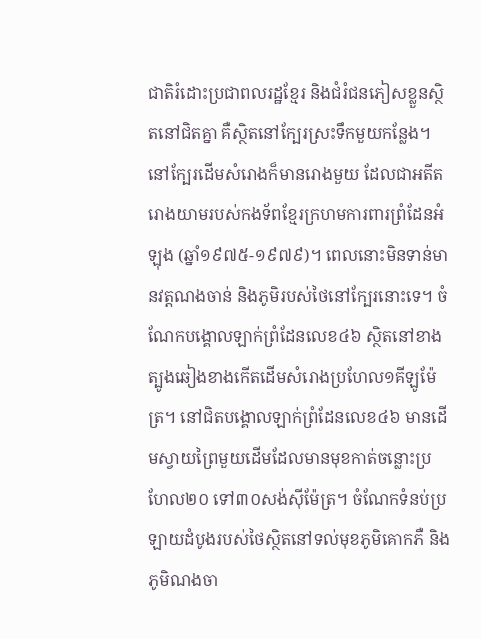ជាតិរំដោះប្រជាពលរដ្ឋខ្មែរ និងជំរំជនភៀសខ្លួនស្ថិតនៅជិតគ្នា គឺស្ថិតនៅក្បែរស្រះទឹកមួយកន្លែង។ នៅក្បែរដើមសំរោងក៏មានរោងមួយ ដែលជាអតីតរោងយាមរបស់កងទ័ពខ្មែរក្រហមការពារព្រំដែនអំឡុង (ឆ្នាំ១៩៧៥-១៩៧៩)។ ពេលនោះមិនទាន់មានវត្តណងចាន់ និងភូមិរបស់ថៃនៅក្បែរនោះទេ។ ចំណែកបង្គោលឡាក់ព្រំដែនលេខ៤៦ ស្ថិតនៅខាងត្បូងឆៀងខាងកើតដើមសំរោងប្រហែល១គីឡូម៉ែត្រ។ នៅជិតបង្គោលឡាក់ព្រំដែនលេខ៤៦ មានដើមស្វាយព្រៃមួយដើមដែលមានមុខកាត់ចន្លោះប្រហែល២០ ទៅ៣០សង់ស៊ីម៉ែត្រ។ ចំណែកទំនប់ប្រឡាយដំបូងរបស់ថៃស្ថិតនៅទល់មុខភូមិគោកភឺ និងភូមិណងចា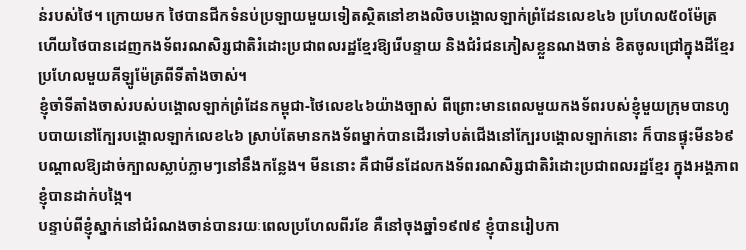ន់របស់ថៃ។ ក្រោយមក ថៃបានជីកទំនប់ប្រឡាយមួយទៀតស្ថិតនៅខាងលិចបង្គោលឡាក់ព្រំដែនលេខ៤៦ ប្រហែល៥០ម៉ែត្រ ហើយថៃបានដេញកងទ័ពរណសិរ្សជាតិរំដោះប្រជាពលរដ្ឋខ្មែរឱ្យរើបន្ទាយ និងជំរំជនភៀសខ្លួនណងចាន់ ខិតចូលជ្រៅក្នុងដីខ្មែរប្រហែលមួយគីឡូម៉ែត្រពីទីតាំងចាស់។
ខ្ញុំចាំទីតាំងចាស់របស់បង្គោលឡាក់ព្រំដែនកម្ពុជា-ថៃលេខ៤៦យ៉ាងច្បាស់ ពីព្រោះមានពេលមួយកងទ័ពរបស់ខ្ញុំមួយក្រុមបានហូបបាយនៅក្បែរបង្គោលឡាក់លេខ៤៦ ស្រាប់តែមានកងទ័ពម្នាក់បានដើរទៅបត់ជើងនៅក្បែរបង្គោលឡាក់នោះ ក៏បានផ្ទុះមីន៦៩ បណ្តាលឱ្យដាច់ក្បាលស្លាប់ភ្លាមៗនៅនឹងកន្លែង។ មីននោះ គឺជាមីនដែលកងទ័ពរណសិរ្សជាតិរំដោះប្រជាពលរដ្ឋខ្មែរ ក្នុងអង្គភាពខ្ញុំបានដាក់បង្កៃ។
បន្ទាប់ពីខ្ញុំស្នាក់នៅជំរំណងចាន់បានរយៈពេលប្រហែលពីរខែ គឺនៅចុងឆ្នាំ១៩៧៩ ខ្ញុំបានរៀបកា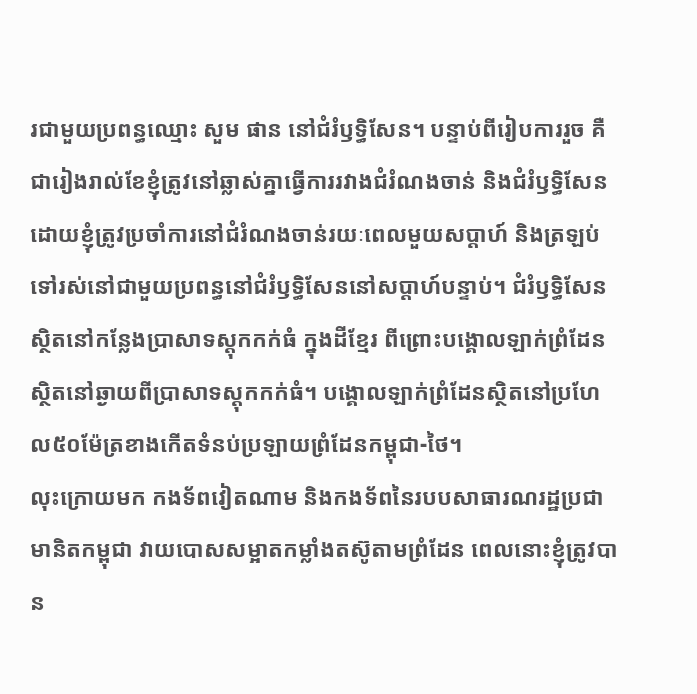រជាមួយប្រពន្ធឈ្មោះ សួម ផាន នៅជំរំឫទ្ធិសែន។ បន្ទាប់ពីរៀបការរួច គឺជារៀងរាល់ខែខ្ញុំត្រូវនៅឆ្លាស់គ្នាធ្វើការរវាងជំរំណងចាន់ និងជំរំឫទ្ធិសែន ដោយខ្ញុំត្រូវប្រចាំការនៅជំរំណងចាន់រយៈពេលមួយសប្តាហ៍ និងត្រឡប់ទៅរស់នៅជាមួយប្រពន្ធនៅជំរំឫទ្ធិសែននៅសប្តាហ៍បន្ទាប់។ ជំរំឫទ្ធិសែនស្ថិតនៅកន្លែងប្រាសាទស្តុកកក់ធំ ក្នុងដីខ្មែរ ពីព្រោះបង្គោលឡាក់ព្រំដែនស្ថិតនៅឆ្ងាយពីប្រាសាទស្តុកកក់ធំ។ បង្គោលឡាក់ព្រំដែនស្ថិតនៅប្រហែល៥០ម៉ែត្រខាងកើតទំនប់ប្រឡាយព្រំដែនកម្ពុជា-ថៃ។
លុះក្រោយមក កងទ័ពវៀតណាម និងកងទ័ពនៃរបបសាធារណរដ្ឋប្រជាមានិតកម្ពុជា វាយបោសសម្អាតកម្លាំងតស៊ូតាមព្រំដែន ពេលនោះខ្ញុំត្រូវបាន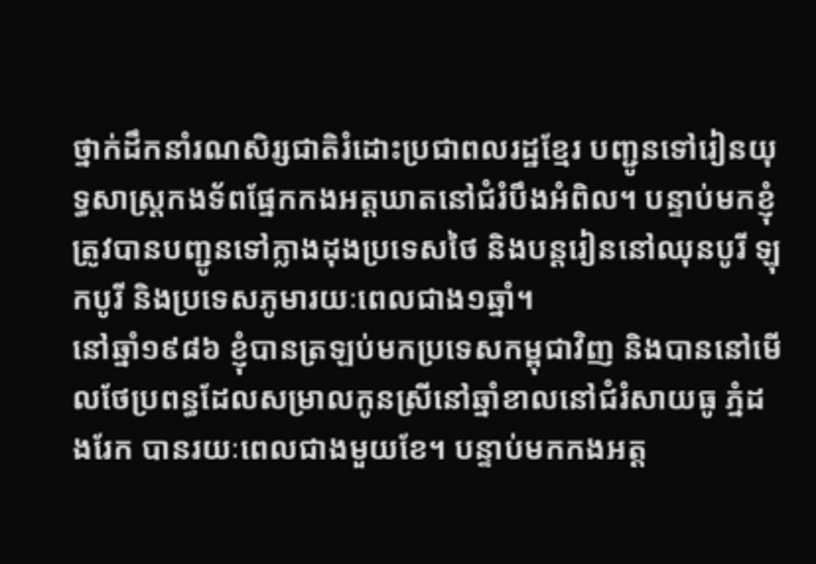ថ្នាក់ដឹកនាំរណសិរ្សជាតិរំដោះប្រជាពលរដ្ឋខ្មែរ បញ្ជូនទៅរៀនយុទ្ធសាស្ត្រកងទ័ពផ្នែកកងអត្តឃាតនៅជំរំបឹងអំពិល។ បន្ទាប់មកខ្ញុំត្រូវបានបញ្ជូនទៅក្លាងដុងប្រទេសថៃ និងបន្តរៀននៅឈុនបូរី ឡុកបូរី និងប្រទេសភូមារយៈពេលជាង១ឆ្នាំ។
នៅឆ្នាំ១៩៨៦ ខ្ញុំបានត្រឡប់មកប្រទេសកម្ពុជាវិញ និងបាននៅមើលថែប្រពន្ធដែលសម្រាលកូនស្រីនៅឆ្នាំខាលនៅជំរំសាយធូ ភ្នំដងរែក បានរយៈពេលជាងមួយខែ។ បន្ទាប់មកកងអត្ត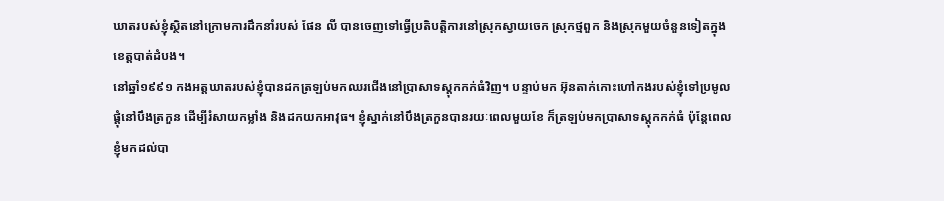ឃាតរបស់ខ្ញុំស្ថិតនៅក្រោមការដឹកនាំរបស់ ផែន លី បានចេញទៅធ្វើប្រតិបត្តិការនៅស្រុកស្វាយចេក ស្រុកថ្មពួក និងស្រុកមួយចំនួនទៀតក្នុងខេត្តបាត់ដំបង។
នៅឆ្នាំ១៩៩១ កងអត្តឃាតរបស់ខ្ញុំបានដកត្រឡប់មកឈរជើងនៅប្រាសាទស្តុកកក់ធំវិញ។ បន្ទាប់មក អ៊ុនតាក់កោះហៅកងរបស់ខ្ញុំទៅប្រមូលផ្តុំនៅបឹងត្រកួន ដើម្បីរំសាយកម្លាំង និងដកយកអាវុធ។ ខ្ញុំស្នាក់នៅបឹងត្រកួនបានរយៈពេលមួយខែ ក៏ត្រឡប់មកប្រាសាទស្តុកកក់ធំ ប៉ុន្តែពេលខ្ញុំមកដល់បា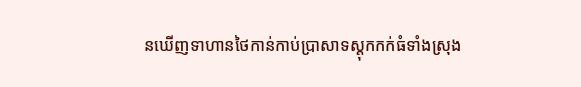នឃើញទាហានថៃកាន់កាប់ប្រាសាទស្តុកកក់ធំទាំងស្រុង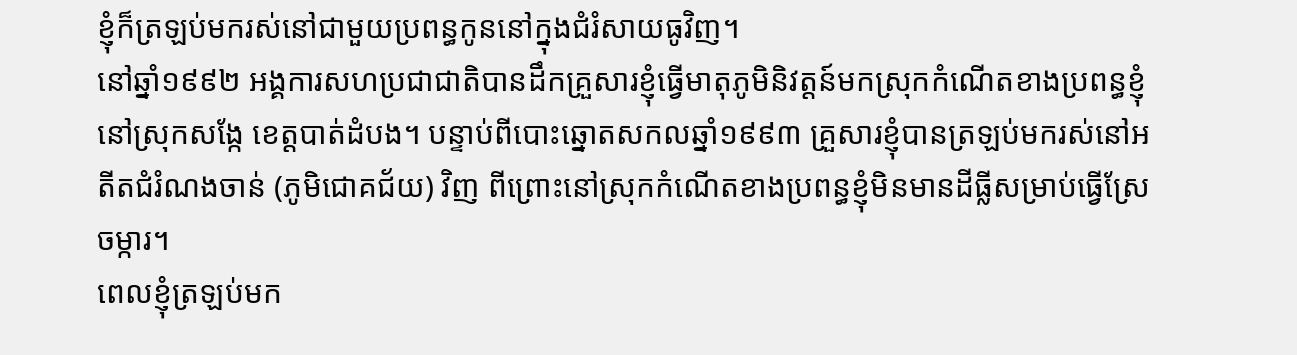ខ្ញុំក៏ត្រឡប់មករស់នៅជាមួយប្រពន្ធកូននៅក្នុងជំរំសាយធូវិញ។
នៅឆ្នាំ១៩៩២ អង្គការសហប្រជាជាតិបានដឹកគ្រួសារខ្ញុំធ្វើមាតុភូមិនិវត្តន៍មកស្រុកកំណើតខាងប្រពន្ធខ្ញុំនៅស្រុកសង្កែ ខេត្តបាត់ដំបង។ បន្ទាប់ពីបោះឆ្នោតសកលឆ្នាំ១៩៩៣ គ្រួសារខ្ញុំបានត្រឡប់មករស់នៅអតីតជំរំណងចាន់ (ភូមិជោគជ័យ) វិញ ពីព្រោះនៅស្រុកកំណើតខាងប្រពន្ធខ្ញុំមិនមានដីធ្លីសម្រាប់ធ្វើស្រែចម្ការ។
ពេលខ្ញុំត្រឡប់មក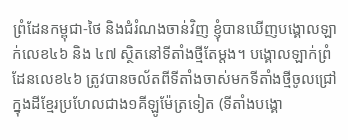ព្រំដែនកម្ពុជា-ថៃ និងជំរំណងចាន់វិញ ខ្ញុំបានឃើញបង្គោលឡាក់លេខ៤៦ និង ៤៧ ស្ថិតនៅទីតាំងថ្មីតែម្តង។ បង្គោលឡាក់ព្រំដែនលេខ៤៦ ត្រូវបានចល័តពីទីតាំងចាស់មកទីតាំងថ្មីចូលជ្រៅក្នុងដីខ្មែរប្រហែលជាង១គីឡូម៉ែត្រទៀត (ទីតាំងបង្គោ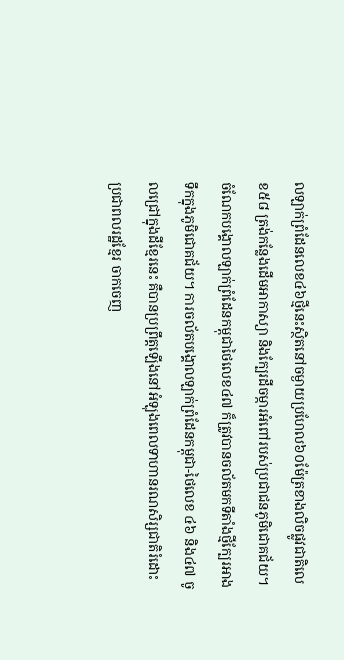លឡាក់ព្រំដែនលេខ៤៦ថ្មីនេះស្ថិតនៅចម្ងាយប្រហែល៦០ម៉ែត្រខាងលិចផ្លូវជាតិលេខ៥៨ ត្រង់កន្លែងដើមអាកាស្យា និងក្បែរដីចម្ការអំពៅរបស់ប្រជាជនភូមិជោគជ័យ។ ចំណែកបង្គោលឡាក់ព្រំដែនកម្ពុជាថៃលេខ៤៧ ក៏ត្រូវបានចល័តមកទីតាំងថ្មីក្បែរអាងទឹកក្នុងភូមិជោគជ័យ។ ការចល័តបង្គោលឡាក់ព្រំដែនកម្ពុជា-ថៃលេខ ៤៦ និង៤៧ ចូលជ្រៅក្នុងដីខ្មែរនេះ គឺបានប្រព្រឹត្តឡើងនៅអំឡុងពេលទាហានរណសិរ្សជាតិរំដោះប្រជាពលរដ្ឋខ្មែរ ចាកចេញ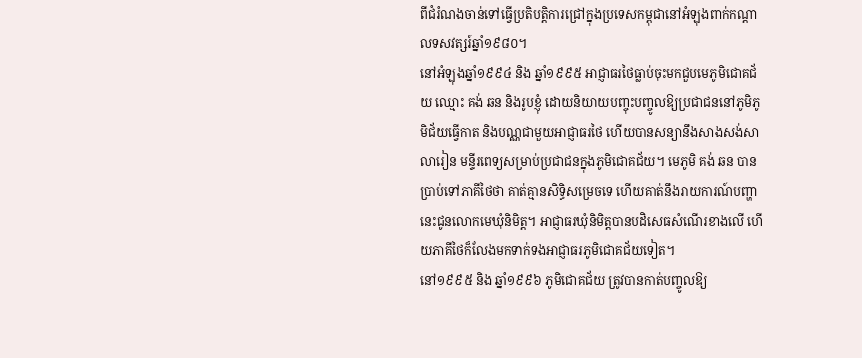ពីជំរំណងចាន់ទៅធ្វើប្រតិបត្តិការជ្រៅក្នុងប្រទេសកម្ពុជានៅអំឡុងពាក់កណ្តាលទសវត្សរ៍ឆ្នាំ១៩៨០។
នៅអំឡុងឆ្នាំ១៩៩៤ និង ឆ្នាំ១៩៩៥ អាជ្ញាធរថៃធ្លាប់ចុះមកជួបមេភូមិជោគជ័យ ឈ្មោះ គង់ ឆន និងរូបខ្ញុំ ដោយនិយាយបញ្ចុះបញ្ចូលឱ្យប្រជាជននៅភូមិភូមិជ័យធ្វើកាត និងបណ្ណជាមួយអាជ្ញាធរថៃ ហើយបានសន្យានឹងសាងសង់សាលារៀន មន្ទីរពេទ្យសម្រាប់ប្រជាជនក្នុងភូមិជោគជ័យ។ មេភូមិ គង់ ឆន បានប្រាប់ទៅភាគីថៃថា គាត់គ្មានសិទ្ធិសម្រេចទេ ហើយគាត់នឹងរាយការណ៍បញ្ហានេះជូនលោកមេឃុំនិមិត្ត។ អាជ្ញាធរឃុំនិមិត្តបានបដិសេធសំណើរខាងលើ ហើយភាគីថៃក៏លែងមកទាក់ទងអាជ្ញាធរភូមិជោគជ័យទៀត។
នៅ១៩៩៥ និង ឆ្នាំ១៩៩៦ ភូមិជោគជ័យ ត្រូវបានកាត់បញ្ចូលឱ្យ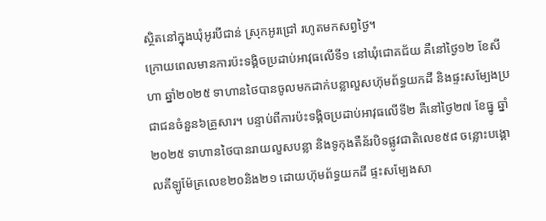ស្ថិតនៅក្នុងឃុំអូរបីជាន់ ស្រុកអូរជ្រៅ រហូតមកសព្វថ្ងៃ។
ក្រោយពេលមានការប៉ះទង្គិចប្រដាប់អាវុធលើទី១ នៅឃុំជោគជ័យ គឺនៅថ្ងៃ១២ ខែសីហា ឆ្នាំ២០២៥ ទាហានថៃបានចូលមកដាក់បន្លាលួសហ៊ុមព័ទ្ធយកដី និងផ្ទះសម្បែងប្រជាជនចំនួន៦គ្រួសារ។ បន្ទាប់ពីការប៉ះទង្គិចប្រដាប់អាវុធលើទី២ គឺនៅថ្ងៃ២៧ ខែធ្នូ ឆ្នាំ២០២៥ ទាហានថៃបានរាយលួសបន្លា និងទូកុងតឺន័របិទផ្លូវជាតិលេខ៥៨ ចន្លោះបង្គោលគីឡូម៉ែត្រលេខ២០និង២១ ដោយហ៊ុមព័ទ្ធយកដី ផ្ទះសម្បែងសា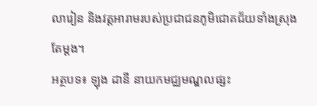លារៀន និងវត្តអារាមរបស់ប្រជាជនភូមិជោគជ័យទាំងស្រុងតែម្តង។
អត្ថបទ៖ ឡុង ដានី នាយកមជ្ឈមណ្ឌលផ្សះ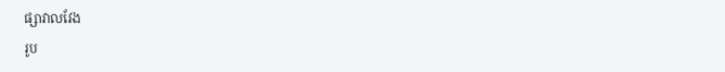ផ្សាវាលវែង
រូប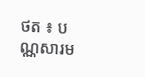ថត ៖ បណ្ណសារម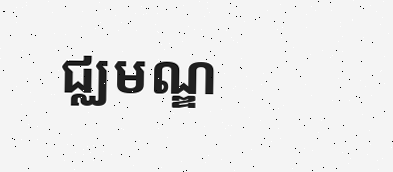ជ្ឈមណ្ឌ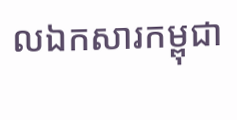លឯកសារកម្ពុជា